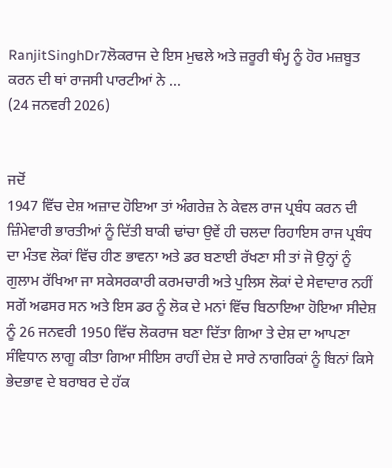RanjitSinghDr7ਲੋਕਰਾਜ ਦੇ ਇਸ ਮੁਢਲੇ ਅਤੇ ਜ਼ਰੂਰੀ ਥੰਮ੍ਹ ਨੂੰ ਹੋਰ ਮਜ਼ਬੂਤ ਕਰਨ ਦੀ ਥਾਂ ਰਾਜਸੀ ਪਾਰਟੀਆਂ ਨੇ ...
(24 ਜਨਵਰੀ 2026)


ਜਦੋਂ
1947 ਵਿੱਚ ਦੇਸ਼ ਅਜ਼ਾਦ ਹੋਇਆ ਤਾਂ ਅੰਗਰੇਜ਼ ਨੇ ਕੇਵਲ ਰਾਜ ਪ੍ਰਬੰਧ ਕਰਨ ਦੀ ਜ਼ਿੰਮੇਵਾਰੀ ਭਾਰਤੀਆਂ ਨੂੰ ਦਿੱਤੀ ਬਾਕੀ ਢਾਂਚਾ ਉਵੇਂ ਹੀ ਚਲਦਾ ਰਿਹਾਇਸ ਰਾਜ ਪ੍ਰਬੰਧ ਦਾ ਮੰਤਵ ਲੋਕਾਂ ਵਿੱਚ ਹੀਣ ਭਾਵਨਾ ਅਤੇ ਡਰ ਬਣਾਈ ਰੱਖਣਾ ਸੀ ਤਾਂ ਜੋ ਉਨ੍ਹਾਂ ਨੂੰ ਗੁਲਾਮ ਰੱਖਿਆ ਜਾ ਸਕੇਸਰਕਾਰੀ ਕਰਮਚਾਰੀ ਅਤੇ ਪੁਲਿਸ ਲੋਕਾਂ ਦੇ ਸੇਵਾਦਾਰ ਨਹੀਂ ਸਗੋਂ ਅਫਸਰ ਸਨ ਅਤੇ ਇਸ ਡਰ ਨੂੰ ਲੋਕ ਦੇ ਮਨਾਂ ਵਿੱਚ ਬਿਠਾਇਆ ਹੋਇਆ ਸੀਦੇਸ਼ ਨੂੰ 26 ਜਨਵਰੀ 1950 ਵਿੱਚ ਲੋਕਰਾਜ ਬਣਾ ਦਿੱਤਾ ਗਿਆ ਤੇ ਦੇਸ਼ ਦਾ ਆਪਣਾ ਸੰਵਿਧਾਨ ਲਾਗੂ ਕੀਤਾ ਗਿਆ ਸੀਇਸ ਰਾਹੀਂ ਦੇਸ਼ ਦੇ ਸਾਰੇ ਨਾਗਰਿਕਾਂ ਨੂੰ ਬਿਨਾਂ ਕਿਸੇ ਭੇਦਭਾਵ ਦੇ ਬਰਾਬਰ ਦੇ ਹੱਕ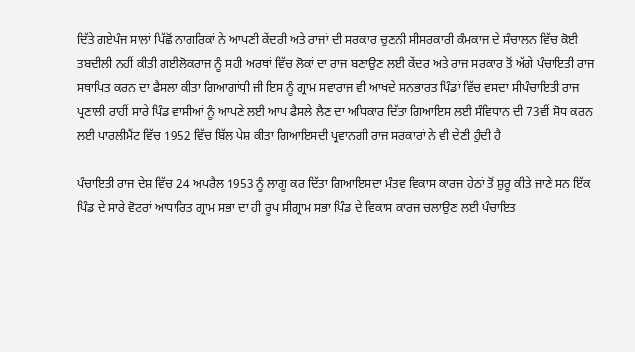ਦਿੱਤੇ ਗਏਪੰਜ ਸਾਲਾਂ ਪਿੱਛੋਂ ਨਾਗਰਿਕਾਂ ਨੇ ਆਪਣੀ ਕੇਂਦਰੀ ਅਤੇ ਰਾਜਾਂ ਦੀ ਸਰਕਾਰ ਚੁਣਨੀ ਸੀਸਰਕਾਰੀ ਕੰਮਕਾਜ ਦੇ ਸੰਚਾਲਨ ਵਿੱਚ ਕੋਈ ਤਬਦੀਲੀ ਨਹੀਂ ਕੀਤੀ ਗਈਲੋਕਰਾਜ ਨੂੰ ਸਹੀ ਅਰਥਾਂ ਵਿੱਚ ਲੋਕਾਂ ਦਾ ਰਾਜ ਬਣਾਉਣ ਲਈ ਕੇਂਦਰ ਅਤੇ ਰਾਜ ਸਰਕਾਰ ਤੋਂ ਅੱਗੇ ਪੰਚਾਇਤੀ ਰਾਜ ਸਥਾਪਿਤ ਕਰਨ ਦਾ ਫੈਸਲਾ ਕੀਤਾ ਗਿਆਗਾਂਧੀ ਜੀ ਇਸ ਨੂੰ ਗ੍ਰਾਮ ਸਵਾਰਾਜ ਵੀ ਆਖਦੇ ਸਨਭਾਰਤ ਪਿੰਡਾਂ ਵਿੱਚ ਵਸਦਾ ਸੀਪੰਚਾਇਤੀ ਰਾਜ ਪ੍ਰਣਾਲੀ ਰਾਹੀਂ ਸਾਰੇ ਪਿੰਡ ਵਾਸੀਆਂ ਨੂੰ ਆਪਣੇ ਲਈ ਆਪ ਫੈਸਲੇ ਲੈਣ ਦਾ ਅਧਿਕਾਰ ਦਿੱਤਾ ਗਿਆਇਸ ਲਈ ਸੰਵਿਧਾਨ ਦੀ 73ਵੀਂ ਸੋਧ ਕਰਨ ਲਈ ਪਾਰਲੀਮੈਂਟ ਵਿੱਚ 1952 ਵਿੱਚ ਬਿੱਲ ਪੇਸ਼ ਕੀਤਾ ਗਿਆਇਸਦੀ ਪ੍ਰਵਾਨਗੀ ਰਾਜ ਸਰਕਾਰਾਂ ਨੇ ਵੀ ਦੇਣੀ ਹੁੰਦੀ ਹੈ

ਪੰਚਾਇਤੀ ਰਾਜ ਦੇਸ਼ ਵਿੱਚ 24 ਅਪਰੈਲ 1953 ਨੂੰ ਲਾਗੂ ਕਰ ਦਿੱਤਾ ਗਿਆਇਸਦਾ ਮੰਤਵ ਵਿਕਾਸ ਕਾਰਜ ਹੇਠਾਂ ਤੋਂ ਸ਼ੁਰੂ ਕੀਤੇ ਜਾਣੇ ਸਨ ਇੱਕ ਪਿੰਡ ਦੇ ਸਾਰੇ ਵੋਟਰਾਂ ਆਧਾਰਿਤ ਗ੍ਰਾਮ ਸਭਾ ਦਾ ਹੀ ਰੂਪ ਸੀਗ੍ਰਾਮ ਸਭਾ ਪਿੰਡ ਦੇ ਵਿਕਾਸ ਕਾਰਜ ਚਲਾਉਣ ਲਈ ਪੰਚਾਇਤ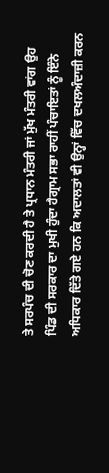ਤੇ ਸਰਪੰਚ ਦੀ ਚੋਣ ਕਰਦੀ ਹੈ ਤੇ ਪ੍ਰਧਾਨ ਮੰਤਰੀ ਜਾਂ ਮੁੱਖ ਮੰਤਰੀ ਵਾਂਗ ਉਹ ਪਿੰਡ ਦੀ ਸਰਕਾਰ ਦਾ ਮੁਖੀ ਹੁੰਦਾ ਹੈਗ੍ਰਾਮ ਸਭਾ ਰਾਹੀਂ ਪੰਚਾਇਤਾਂ ਨੂੰ ਇੰਨੇ ਅਧਿਕਾਰ ਦਿੱਤੇ ਗਏ ਹਨ ਕਿ ਅਦਾਲਤਾਂ ਵੀ ਉਨ੍ਹਾਂ ਵਿੱਚ ਦਖਲਅੰਦਾਜ਼ੀ ਕਰਨ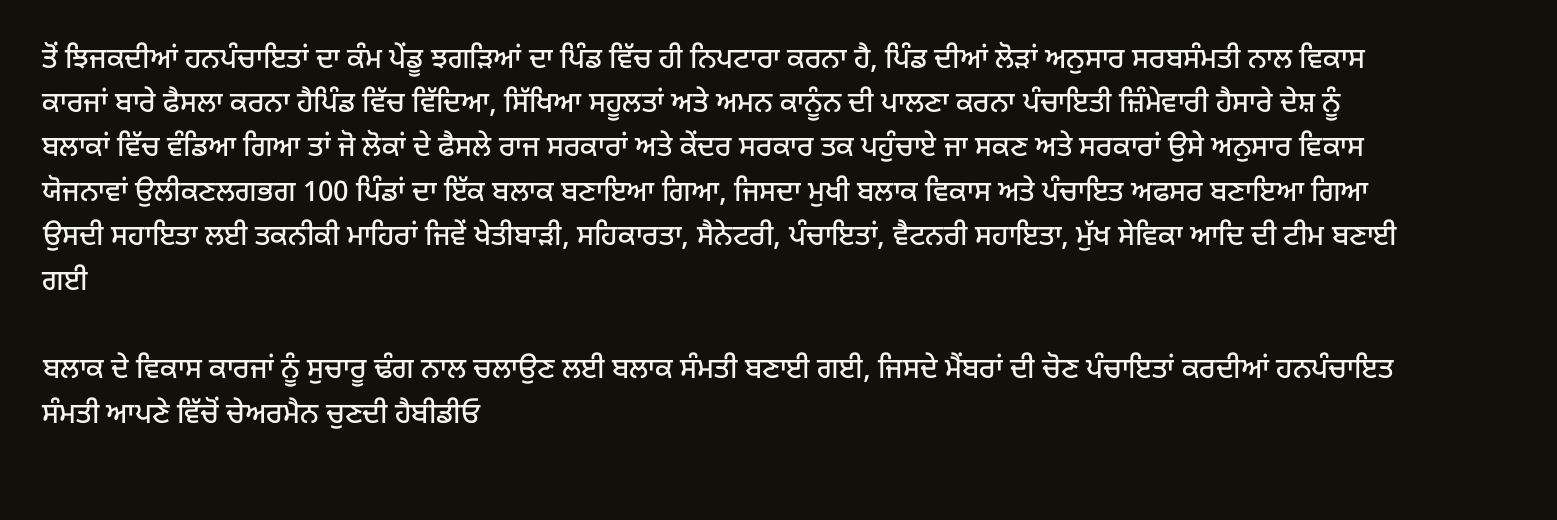ਤੋਂ ਝਿਜਕਦੀਆਂ ਹਨਪੰਚਾਇਤਾਂ ਦਾ ਕੰਮ ਪੇਂਡੂ ਝਗੜਿਆਂ ਦਾ ਪਿੰਡ ਵਿੱਚ ਹੀ ਨਿਪਟਾਰਾ ਕਰਨਾ ਹੈ, ਪਿੰਡ ਦੀਆਂ ਲੋੜਾਂ ਅਨੁਸਾਰ ਸਰਬਸੰਮਤੀ ਨਾਲ ਵਿਕਾਸ ਕਾਰਜਾਂ ਬਾਰੇ ਫੈਸਲਾ ਕਰਨਾ ਹੈਪਿੰਡ ਵਿੱਚ ਵਿੱਦਿਆ, ਸਿੱਖਿਆ ਸਹੂਲਤਾਂ ਅਤੇ ਅਮਨ ਕਾਨੂੰਨ ਦੀ ਪਾਲਣਾ ਕਰਨਾ ਪੰਚਾਇਤੀ ਜ਼ਿੰਮੇਵਾਰੀ ਹੈਸਾਰੇ ਦੇਸ਼ ਨੂੰ ਬਲਾਕਾਂ ਵਿੱਚ ਵੰਡਿਆ ਗਿਆ ਤਾਂ ਜੋ ਲੋਕਾਂ ਦੇ ਫੈਸਲੇ ਰਾਜ ਸਰਕਾਰਾਂ ਅਤੇ ਕੇਂਦਰ ਸਰਕਾਰ ਤਕ ਪਹੁੰਚਾਏ ਜਾ ਸਕਣ ਅਤੇ ਸਰਕਾਰਾਂ ਉਸੇ ਅਨੁਸਾਰ ਵਿਕਾਸ ਯੋਜਨਾਵਾਂ ਉਲੀਕਣਲਗਭਗ 100 ਪਿੰਡਾਂ ਦਾ ਇੱਕ ਬਲਾਕ ਬਣਾਇਆ ਗਿਆ, ਜਿਸਦਾ ਮੁਖੀ ਬਲਾਕ ਵਿਕਾਸ ਅਤੇ ਪੰਚਾਇਤ ਅਫਸਰ ਬਣਾਇਆ ਗਿਆ ਉਸਦੀ ਸਹਾਇਤਾ ਲਈ ਤਕਨੀਕੀ ਮਾਹਿਰਾਂ ਜਿਵੇਂ ਖੇਤੀਬਾੜੀ, ਸਹਿਕਾਰਤਾ, ਸੈਨੇਟਰੀ, ਪੰਚਾਇਤਾਂ, ਵੈਟਨਰੀ ਸਹਾਇਤਾ, ਮੁੱਖ ਸੇਵਿਕਾ ਆਦਿ ਦੀ ਟੀਮ ਬਣਾਈ ਗਈ

ਬਲਾਕ ਦੇ ਵਿਕਾਸ ਕਾਰਜਾਂ ਨੂੰ ਸੁਚਾਰੂ ਢੰਗ ਨਾਲ ਚਲਾਉਣ ਲਈ ਬਲਾਕ ਸੰਮਤੀ ਬਣਾਈ ਗਈ, ਜਿਸਦੇ ਮੈਂਬਰਾਂ ਦੀ ਚੋਣ ਪੰਚਾਇਤਾਂ ਕਰਦੀਆਂ ਹਨਪੰਚਾਇਤ ਸੰਮਤੀ ਆਪਣੇ ਵਿੱਚੋਂ ਚੇਅਰਮੈਨ ਚੁਣਦੀ ਹੈਬੀਡੀਓ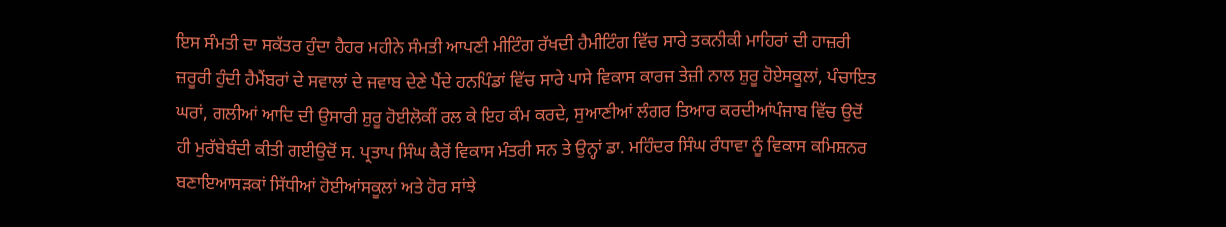ਇਸ ਸੰਮਤੀ ਦਾ ਸਕੱਤਰ ਹੁੰਦਾ ਹੈਹਰ ਮਹੀਨੇ ਸੰਮਤੀ ਆਪਣੀ ਮੀਟਿੰਗ ਰੱਖਦੀ ਹੈਮੀਟਿੰਗ ਵਿੱਚ ਸਾਰੇ ਤਕਨੀਕੀ ਮਾਹਿਰਾਂ ਦੀ ਹਾਜ਼ਰੀ ਜ਼ਰੂਰੀ ਹੁੰਦੀ ਹੈਮੈਂਬਰਾਂ ਦੇ ਸਵਾਲਾਂ ਦੇ ਜਵਾਬ ਦੇਣੇ ਪੈਂਦੇ ਹਨਪਿੰਡਾਂ ਵਿੱਚ ਸਾਰੇ ਪਾਸੇ ਵਿਕਾਸ ਕਾਰਜ ਤੇਜ਼ੀ ਨਾਲ ਸ਼ੁਰੂ ਹੋਏਸਕੂਲਾਂ, ਪੰਚਾਇਤ ਘਰਾਂ, ਗਲੀਆਂ ਆਦਿ ਦੀ ਉਸਾਰੀ ਸ਼ੁਰੂ ਹੋਈਲੋਕੀਂ ਰਲ ਕੇ ਇਹ ਕੰਮ ਕਰਦੇ, ਸੁਆਣੀਆਂ ਲੰਗਰ ਤਿਆਰ ਕਰਦੀਆਂਪੰਜਾਬ ਵਿੱਚ ਉਦੋਂ ਹੀ ਮੁਰੱਬੇਬੰਦੀ ਕੀਤੀ ਗਈਉਦੋਂ ਸ. ਪ੍ਰਤਾਪ ਸਿੰਘ ਕੈਰੋਂ ਵਿਕਾਸ ਮੰਤਰੀ ਸਨ ਤੇ ਉਨ੍ਹਾਂ ਡਾ. ਮਹਿੰਦਰ ਸਿੰਘ ਰੰਧਾਵਾ ਨੂੰ ਵਿਕਾਸ ਕਮਿਸ਼ਨਰ ਬਣਾਇਆਸੜਕਾਂ ਸਿੱਧੀਆਂ ਹੋਈਆਂਸਕੂਲਾਂ ਅਤੇ ਹੋਰ ਸਾਂਝੇ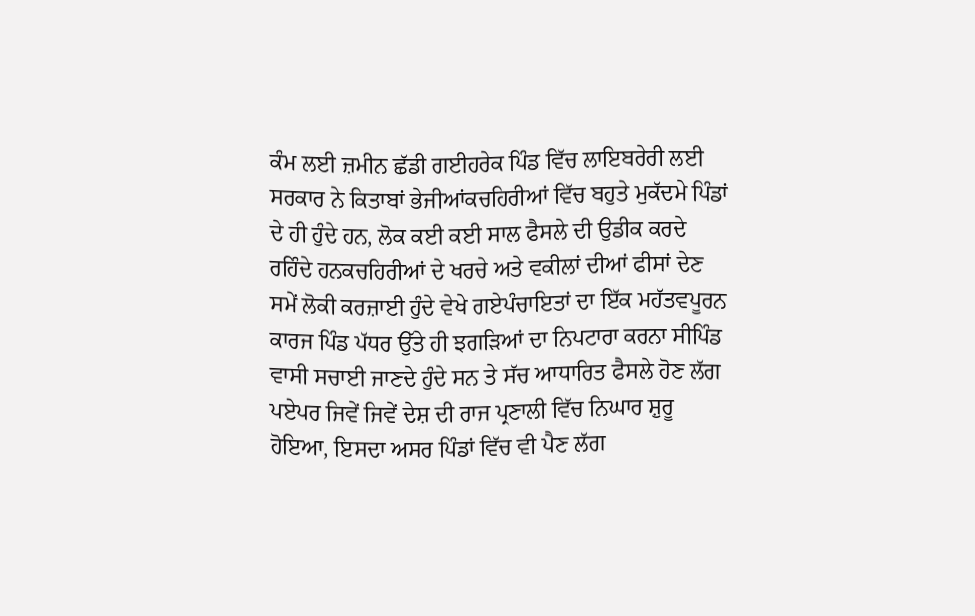ਕੰਮ ਲਈ ਜ਼ਮੀਨ ਛੱਡੀ ਗਈਹਰੇਕ ਪਿੰਡ ਵਿੱਚ ਲਾਇਬਰੇਰੀ ਲਈ ਸਰਕਾਰ ਨੇ ਕਿਤਾਬਾਂ ਭੇਜੀਆਂਕਚਹਿਰੀਆਂ ਵਿੱਚ ਬਹੁਤੇ ਮੁਕੱਦਮੇ ਪਿੰਡਾਂ ਦੇ ਹੀ ਹੁੰਦੇ ਹਨ, ਲੋਕ ਕਈ ਕਈ ਸਾਲ ਫੈਸਲੇ ਦੀ ਉਡੀਕ ਕਰਦੇ ਰਹਿੰਦੇ ਹਨਕਚਹਿਰੀਆਂ ਦੇ ਖਰਚੇ ਅਤੇ ਵਕੀਲਾਂ ਦੀਆਂ ਫੀਸਾਂ ਦੇਣ ਸਮੇਂ ਲੋਕੀ ਕਰਜ਼ਾਈ ਹੁੰਦੇ ਵੇਖੇ ਗਏਪੰਚਾਇਤਾਂ ਦਾ ਇੱਕ ਮਹੱਤਵਪੂਰਨ ਕਾਰਜ ਪਿੰਡ ਪੱਧਰ ਉੱਤੇ ਹੀ ਝਗੜਿਆਂ ਦਾ ਨਿਪਟਾਰਾ ਕਰਨਾ ਸੀਪਿੰਡ ਵਾਸੀ ਸਚਾਈ ਜਾਣਦੇ ਹੁੰਦੇ ਸਨ ਤੇ ਸੱਚ ਆਧਾਰਿਤ ਫੈਸਲੇ ਹੋਣ ਲੱਗ ਪਏਪਰ ਜਿਵੇਂ ਜਿਵੇਂ ਦੇਸ਼ ਦੀ ਰਾਜ ਪ੍ਰਣਾਲੀ ਵਿੱਚ ਨਿਘਾਰ ਸ਼ੁਰੂ ਹੋਇਆ, ਇਸਦਾ ਅਸਰ ਪਿੰਡਾਂ ਵਿੱਚ ਵੀ ਪੈਣ ਲੱਗ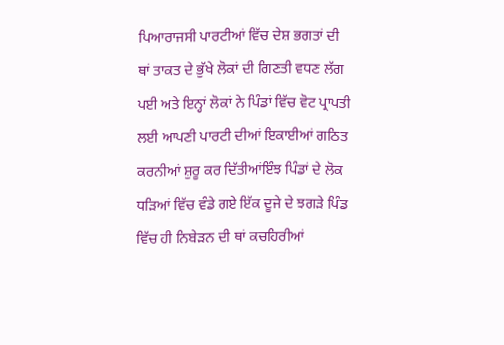ਪਿਆਰਾਜਸੀ ਪਾਰਟੀਆਂ ਵਿੱਚ ਦੇਸ਼ ਭਗਤਾਂ ਦੀ ਥਾਂ ਤਾਕਤ ਦੇ ਭੁੱਖੇ ਲੋਕਾਂ ਦੀ ਗਿਣਤੀ ਵਧਣ ਲੱਗ ਪਈ ਅਤੇ ਇਨ੍ਹਾਂ ਲੋਕਾਂ ਨੇ ਪਿੰਡਾਂ ਵਿੱਚ ਵੋਟ ਪ੍ਰਾਪਤੀ ਲਈ ਆਪਣੀ ਪਾਰਟੀ ਦੀਆਂ ਇਕਾਈਆਂ ਗਠਿਤ ਕਰਨੀਆਂ ਸ਼ੁਰੂ ਕਰ ਦਿੱਤੀਆਂਇੰਝ ਪਿੰਡਾਂ ਦੇ ਲੋਕ ਧੜਿਆਂ ਵਿੱਚ ਵੰਡੇ ਗਏ ਇੱਕ ਦੂਜੇ ਦੇ ਝਗੜੇ ਪਿੰਡ ਵਿੱਚ ਹੀ ਨਿਬੇੜਨ ਦੀ ਥਾਂ ਕਚਹਿਰੀਆਂ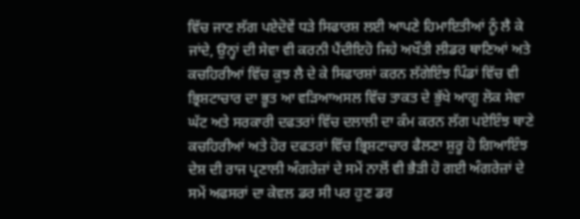ਵਿੱਚ ਜਾਣ ਲੱਗ ਪਏਦੋਵੇਂ ਧੜੇ ਸਿਫਾਰਸ਼ ਲਈ ਆਪਣੇ ਹਿਮਾਇਤੀਆਂ ਨੂੰ ਲੈ ਕੇ ਜਾਂਦੇ, ਉਨ੍ਹਾਂ ਦੀ ਸੇਵਾ ਵੀ ਕਰਨੀ ਪੈਂਦੀਇਹੋ ਜਿਹੇ ਅਖੌਤੀ ਲੀਡਰ ਥਾਣਿਆਂ ਅਤੇ ਕਚਹਿਰੀਆਂ ਵਿੱਚ ਕੁਝ ਲੈ ਦੇ ਕੇ ਸਿਫਾਰਸ਼ਾਂ ਕਰਨ ਲੱਗੇਇੰਝ ਪਿੰਡਾਂ ਵਿੱਚ ਵੀ ਭ੍ਰਿਸ਼ਟਾਚਾਰ ਦਾ ਭੂਤ ਆ ਵੜਿਆਅਸਲ ਵਿੱਚ ਤਾਕਤ ਦੇ ਭੁੱਖੇ ਆਗੂ ਲੋਕ ਸੇਵਾ ਘੱਟ ਅਤੇ ਸਰਕਾਰੀ ਦਫਤਰਾਂ ਵਿੱਚ ਦਲਾਲੀ ਦਾ ਕੰਮ ਕਰਨ ਲੱਗ ਪਏਇੰਝ ਥਾਣੇ ਕਚਹਿਰੀਆਂ ਅਤੇ ਹੋਰ ਦਫਤਰਾਂ ਵਿੱਚ ਭ੍ਰਿਸ਼ਟਾਚਾਰ ਫੈਲਣਾ ਸ਼ੁਰੂ ਹੋ ਗਿਆਇੰਝ ਦੇਸ਼ ਦੀ ਰਾਜ ਪ੍ਰਣਾਲੀ ਅੰਗਰੇਜ਼ਾਂ ਦੇ ਸਮੇਂ ਨਾਲੋਂ ਵੀ ਭੈੜੀ ਹੋ ਗਈ ਅੰਗਰੇਜ਼ਾਂ ਦੇ ਸਮੇਂ ਅਫਸਰਾਂ ਦਾ ਕੇਵਲ ਡਰ ਸੀ ਪਰ ਹੁਣ ਡਰ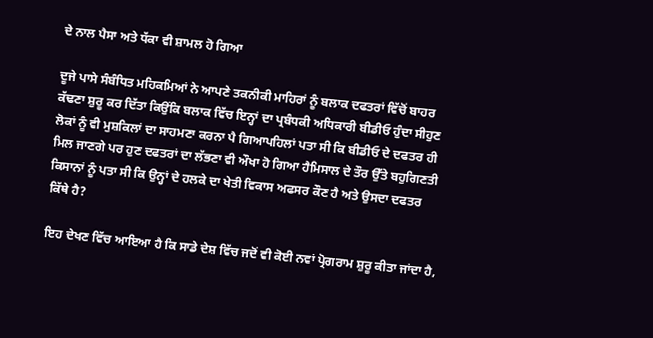ਦੇ ਨਾਲ ਪੈਸਾ ਅਤੇ ਧੱਕਾ ਵੀ ਸ਼ਾਮਲ ਹੋ ਗਿਆ

ਦੂਜੇ ਪਾਸੇ ਸੰਬੰਧਿਤ ਮਹਿਕਮਿਆਂ ਨੇ ਆਪਣੇ ਤਕਨੀਕੀ ਮਾਹਿਰਾਂ ਨੂੰ ਬਲਾਕ ਦਫਤਰਾਂ ਵਿੱਚੋਂ ਬਾਹਰ ਕੱਢਣਾ ਸ਼ੁਰੂ ਕਰ ਦਿੱਤਾ ਕਿਉਂਕਿ ਬਲਾਕ ਵਿੱਚ ਇਨ੍ਹਾਂ ਦਾ ਪ੍ਰਬੰਧਕੀ ਅਧਿਕਾਰੀ ਬੀਡੀਓ ਹੁੰਦਾ ਸੀਹੁਣ ਲੋਕਾਂ ਨੂੰ ਵੀ ਮੁਸ਼ਕਿਲਾਂ ਦਾ ਸਾਹਮਣਾ ਕਰਨਾ ਪੈ ਗਿਆਪਹਿਲਾਂ ਪਤਾ ਸੀ ਕਿ ਬੀਡੀਓ ਦੇ ਦਫਤਰ ਹੀ ਮਿਲ ਜਾਣਗੇ ਪਰ ਹੁਣ ਦਫਤਰਾਂ ਦਾ ਲੱਭਣਾ ਵੀ ਔਖਾ ਹੋ ਗਿਆ ਹੈਮਿਸਾਲ ਦੇ ਤੌਰ ਉੱਤੇ ਬਹੁਗਿਣਤੀ ਕਿਸਾਨਾਂ ਨੂੰ ਪਤਾ ਸੀ ਕਿ ਉਨ੍ਹਾਂ ਦੇ ਹਲਕੇ ਦਾ ਖੇਤੀ ਵਿਕਾਸ ਅਫਸਰ ਕੌਣ ਹੈ ਅਤੇ ਉਸਦਾ ਦਫਤਰ ਕਿੱਥੇ ਹੈ?

ਇਹ ਦੇਖਣ ਵਿੱਚ ਆਇਆ ਹੈ ਕਿ ਸਾਡੇ ਦੇਸ਼ ਵਿੱਚ ਜਦੋਂ ਵੀ ਕੋਈ ਨਵਾਂ ਪ੍ਰੋਗਰਾਮ ਸ਼ੁਰੂ ਕੀਤਾ ਜਾਂਦਾ ਹੈ,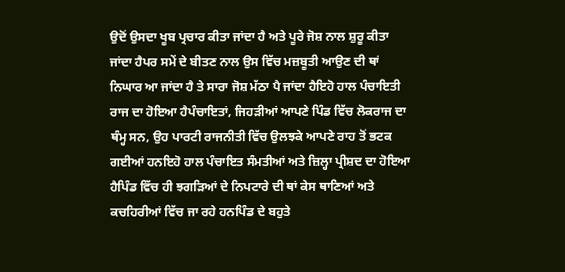ਉਦੋਂ ਉਸਦਾ ਖੂਬ ਪ੍ਰਚਾਰ ਕੀਤਾ ਜਾਂਦਾ ਹੈ ਅਤੇ ਪੂਰੇ ਜੋਸ਼ ਨਾਲ ਸ਼ੁਰੂ ਕੀਤਾ ਜਾਂਦਾ ਹੈਪਰ ਸਮੇਂ ਦੇ ਬੀਤਣ ਨਾਲ ਉਸ ਵਿੱਚ ਮਜ਼ਬੂਤੀ ਆਉਣ ਦੀ ਥਾਂ ਨਿਘਾਰ ਆ ਜਾਂਦਾ ਹੈ ਤੇ ਸਾਰਾ ਜੋਸ਼ ਮੱਠਾ ਪੈ ਜਾਂਦਾ ਹੈਇਹੋ ਹਾਲ ਪੰਚਾਇਤੀ ਰਾਜ ਦਾ ਹੋਇਆ ਹੈਪੰਚਾਇਤਾਂ, ਜਿਹੜੀਆਂ ਆਪਣੇ ਪਿੰਡ ਵਿੱਚ ਲੋਕਰਾਜ ਦਾ ਥੰਮ੍ਹ ਸਨ, ਉਹ ਪਾਰਟੀ ਰਾਜਨੀਤੀ ਵਿੱਚ ਉਲਝਕੇ ਆਪਣੇ ਰਾਹ ਤੋਂ ਭਟਕ ਗਈਆਂ ਹਨਇਹੋ ਹਾਲ ਪੰਚਾਇਤ ਸੰਮਤੀਆਂ ਅਤੇ ਜ਼ਿਲ੍ਹਾ ਪ੍ਰੀਸ਼ਦ ਦਾ ਹੋਇਆ ਹੈਪਿੰਡ ਵਿੱਚ ਹੀ ਝਗੜਿਆਂ ਦੇ ਨਿਪਟਾਰੇ ਦੀ ਥਾਂ ਕੇਸ ਥਾਣਿਆਂ ਅਤੇ ਕਚਹਿਰੀਆਂ ਵਿੱਚ ਜਾ ਰਹੇ ਹਨਪਿੰਡ ਦੇ ਬਹੁਤੇ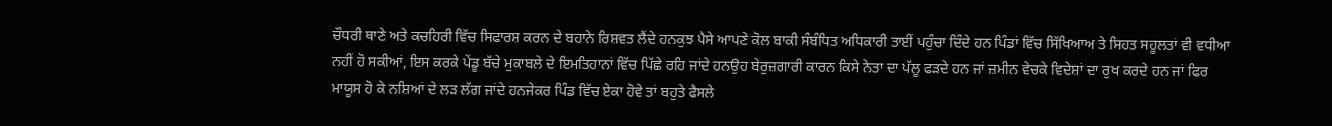ਚੌਧਰੀ ਥਾਣੇ ਅਤੇ ਕਚਹਿਰੀ ਵਿੱਚ ਸਿਫਾਰਸ਼ ਕਰਨ ਦੇ ਬਹਾਨੇ ਰਿਸ਼ਵਤ ਲੈਂਦੇ ਹਨਕੁਝ ਪੈਸੇ ਆਪਣੇ ਕੋਲ ਬਾਕੀ ਸੰਬੰਧਿਤ ਅਧਿਕਾਰੀ ਤਾਈਂ ਪਹੁੰਚਾ ਦਿੰਦੇ ਹਨ ਪਿੰਡਾਂ ਵਿੱਚ ਸਿੱਖਿਆਅ ਤੇ ਸਿਹਤ ਸਹੂਲਤਾਂ ਵੀ ਵਧੀਆ ਨਹੀਂ ਹੋ ਸਕੀਆਂ, ਇਸ ਕਰਕੇ ਪੇਂਡੂ ਬੱਚੇ ਮੁਕਾਬਲੇ ਦੇ ਇਮਤਿਹਾਨਾਂ ਵਿੱਚ ਪਿੱਛੇ ਰਹਿ ਜਾਂਦੇ ਹਨਉਹ ਬੇਰੁਜ਼ਗਾਰੀ ਕਾਰਨ ਕਿਸੇ ਨੇਤਾ ਦਾ ਪੱਲੂ ਫੜਦੇ ਹਨ ਜਾਂ ਜ਼ਮੀਨ ਵੇਚਕੇ ਵਿਦੇਸ਼ਾਂ ਦਾ ਰੁਖ ਕਰਦੇ ਹਨ ਜਾਂ ਫਿਰ ਮਾਯੂਸ ਹੋ ਕੇ ਨਸ਼ਿਆਂ ਦੇ ਲੜ ਲੱਗ ਜਾਂਦੇ ਹਨਜੇਕਰ ਪਿੰਡ ਵਿੱਚ ਏਕਾ ਹੋਵੇ ਤਾਂ ਬਹੁਤੇ ਫੈਸਲੇ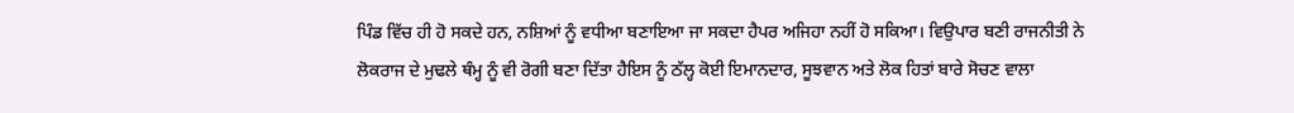ਪਿੰਡ ਵਿੱਚ ਹੀ ਹੋ ਸਕਦੇ ਹਨ, ਨਸ਼ਿਆਂ ਨੂੰ ਵਧੀਆ ਬਣਾਇਆ ਜਾ ਸਕਦਾ ਹੈਪਰ ਅਜਿਹਾ ਨਹੀਂ ਹੋ ਸਕਿਆ। ਵਿਉਪਾਰ ਬਣੀ ਰਾਜਨੀਤੀ ਨੇ ਲੋਕਰਾਜ ਦੇ ਮੁਢਲੇ ਥੰਮ੍ਹ ਨੂੰ ਵੀ ਰੋਗੀ ਬਣਾ ਦਿੱਤਾ ਹੈਇਸ ਨੂੰ ਠੱਲ੍ਹ ਕੋਈ ਇਮਾਨਦਾਰ, ਸੂਝਵਾਨ ਅਤੇ ਲੋਕ ਹਿਤਾਂ ਬਾਰੇ ਸੋਚਣ ਵਾਲਾ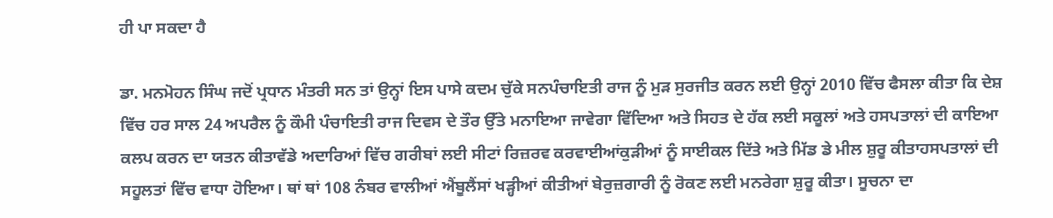ਹੀ ਪਾ ਸਕਦਾ ਹੈ

ਡਾ. ਮਨਮੋਹਨ ਸਿੰਘ ਜਦੋਂ ਪ੍ਰਧਾਨ ਮੰਤਰੀ ਸਨ ਤਾਂ ਉਨ੍ਹਾਂ ਇਸ ਪਾਸੇ ਕਦਮ ਚੁੱਕੇ ਸਨਪੰਚਾਇਤੀ ਰਾਜ ਨੂੰ ਮੁੜ ਸੁਰਜੀਤ ਕਰਨ ਲਈ ਉਨ੍ਹਾਂ 2010 ਵਿੱਚ ਫੈਸਲਾ ਕੀਤਾ ਕਿ ਦੇਸ਼ ਵਿੱਚ ਹਰ ਸਾਲ 24 ਅਪਰੈਲ ਨੂੰ ਕੌਮੀ ਪੰਚਾਇਤੀ ਰਾਜ ਦਿਵਸ ਦੇ ਤੌਰ ਉੱਤੇ ਮਨਾਇਆ ਜਾਵੇਗਾ ਵਿੱਦਿਆ ਅਤੇ ਸਿਹਤ ਦੇ ਹੱਕ ਲਈ ਸਕੂਲਾਂ ਅਤੇ ਹਸਪਤਾਲਾਂ ਦੀ ਕਾਇਆ ਕਲਪ ਕਰਨ ਦਾ ਯਤਨ ਕੀਤਾਵੱਡੇ ਅਦਾਰਿਆਂ ਵਿੱਚ ਗਰੀਬਾਂ ਲਈ ਸੀਟਾਂ ਰਿਜ਼ਰਵ ਕਰਵਾਈਆਂਕੁੜੀਆਂ ਨੂੰ ਸਾਈਕਲ ਦਿੱਤੇ ਅਤੇ ਮਿੱਡ ਡੇ ਮੀਲ ਸ਼ੁਰੂ ਕੀਤਾਹਸਪਤਾਲਾਂ ਦੀ ਸਹੂਲਤਾਂ ਵਿੱਚ ਵਾਧਾ ਹੋਇਆ। ਥਾਂ ਥਾਂ 108 ਨੰਬਰ ਵਾਲੀਆਂ ਐਂਬੂਲੈਂਸਾਂ ਖੜ੍ਹੀਆਂ ਕੀਤੀਆਂ ਬੇਰੁਜ਼ਗਾਰੀ ਨੂੰ ਰੋਕਣ ਲਈ ਮਨਰੇਗਾ ਸ਼ੁਰੂ ਕੀਤਾ। ਸੂਚਨਾ ਦਾ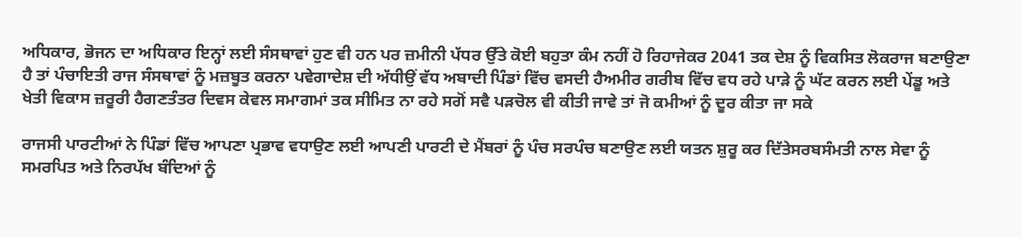ਅਧਿਕਾਰ, ਭੋਜਨ ਦਾ ਅਧਿਕਾਰ ਇਨ੍ਹਾਂ ਲਈ ਸੰਸਥਾਵਾਂ ਹੁਣ ਵੀ ਹਨ ਪਰ ਜ਼ਮੀਨੀ ਪੱਧਰ ਉੱਤੇ ਕੋਈ ਬਹੁਤਾ ਕੰਮ ਨਹੀਂ ਹੋ ਰਿਹਾਜੇਕਰ 2041 ਤਕ ਦੇਸ਼ ਨੂੰ ਵਿਕਸਿਤ ਲੋਕਰਾਜ ਬਣਾਉਣਾ ਹੈ ਤਾਂ ਪੰਚਾਇਤੀ ਰਾਜ ਸੰਸਥਾਵਾਂ ਨੂੰ ਮਜ਼ਬੂਤ ਕਰਨਾ ਪਵੇਗਾਦੇਸ਼ ਦੀ ਅੱਧੀਉਂ ਵੱਧ ਅਬਾਦੀ ਪਿੰਡਾਂ ਵਿੱਚ ਵਸਦੀ ਹੈਅਮੀਰ ਗਰੀਬ ਵਿੱਚ ਵਧ ਰਹੇ ਪਾੜੇ ਨੂੰ ਘੱਟ ਕਰਨ ਲਈ ਪੇਂਡੂ ਅਤੇ ਖੇਤੀ ਵਿਕਾਸ ਜ਼ਰੂਰੀ ਹੈਗਣਤੰਤਰ ਦਿਵਸ ਕੇਵਲ ਸਮਾਗਮਾਂ ਤਕ ਸੀਮਿਤ ਨਾ ਰਹੇ ਸਗੋਂ ਸਵੈ ਪੜਚੋਲ ਵੀ ਕੀਤੀ ਜਾਵੇ ਤਾਂ ਜੋ ਕਮੀਆਂ ਨੂੰ ਦੂਰ ਕੀਤਾ ਜਾ ਸਕੇ

ਰਾਜਸੀ ਪਾਰਟੀਆਂ ਨੇ ਪਿੰਡਾਂ ਵਿੱਚ ਆਪਣਾ ਪ੍ਰਭਾਵ ਵਧਾਉਣ ਲਈ ਆਪਣੀ ਪਾਰਟੀ ਦੇ ਮੈਂਬਰਾਂ ਨੂੰ ਪੰਚ ਸਰਪੰਚ ਬਣਾਉਣ ਲਈ ਯਤਨ ਸ਼ੁਰੂ ਕਰ ਦਿੱਤੇਸਰਬਸੰਮਤੀ ਨਾਲ ਸੇਵਾ ਨੂੰ ਸਮਰਪਿਤ ਅਤੇ ਨਿਰਪੱਖ ਬੰਦਿਆਂ ਨੂੰ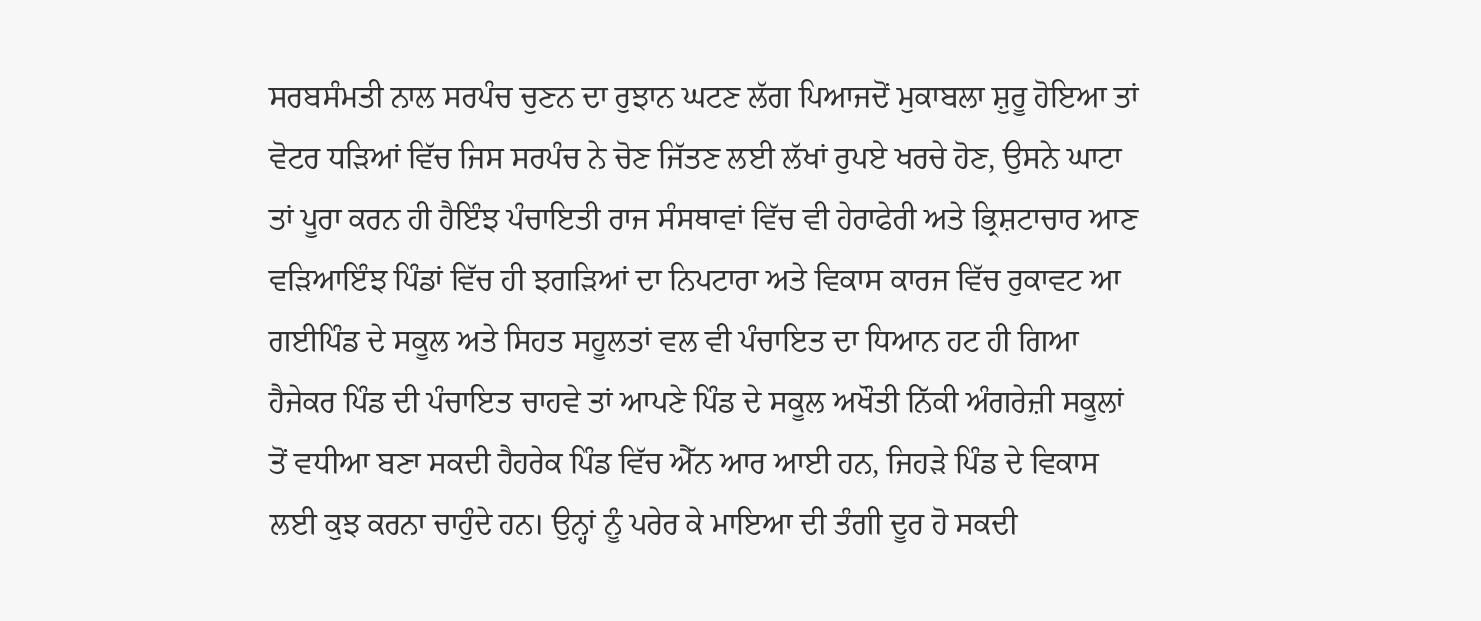ਸਰਬਸੰਮਤੀ ਨਾਲ ਸਰਪੰਚ ਚੁਣਨ ਦਾ ਰੁਝਾਨ ਘਟਣ ਲੱਗ ਪਿਆਜਦੋਂ ਮੁਕਾਬਲਾ ਸ਼ੁਰੂ ਹੋਇਆ ਤਾਂ ਵੋਟਰ ਧੜਿਆਂ ਵਿੱਚ ਜਿਸ ਸਰਪੰਚ ਨੇ ਚੋਣ ਜਿੱਤਣ ਲਈ ਲੱਖਾਂ ਰੁਪਏ ਖਰਚੇ ਹੋਣ, ਉਸਨੇ ਘਾਟਾ ਤਾਂ ਪੂਰਾ ਕਰਨ ਹੀ ਹੈਇੰਝ ਪੰਚਾਇਤੀ ਰਾਜ ਸੰਸਥਾਵਾਂ ਵਿੱਚ ਵੀ ਹੇਰਾਫੇਰੀ ਅਤੇ ਭ੍ਰਿਸ਼ਟਾਚਾਰ ਆਣ ਵੜਿਆਇੰਝ ਪਿੰਡਾਂ ਵਿੱਚ ਹੀ ਝਗੜਿਆਂ ਦਾ ਨਿਪਟਾਰਾ ਅਤੇ ਵਿਕਾਸ ਕਾਰਜ ਵਿੱਚ ਰੁਕਾਵਟ ਆ ਗਈਪਿੰਡ ਦੇ ਸਕੂਲ ਅਤੇ ਸਿਹਤ ਸਹੂਲਤਾਂ ਵਲ ਵੀ ਪੰਚਾਇਤ ਦਾ ਧਿਆਨ ਹਟ ਹੀ ਗਿਆ ਹੈਜੇਕਰ ਪਿੰਡ ਦੀ ਪੰਚਾਇਤ ਚਾਹਵੇ ਤਾਂ ਆਪਣੇ ਪਿੰਡ ਦੇ ਸਕੂਲ ਅਖੌਤੀ ਨਿੱਕੀ ਅੰਗਰੇਜ਼ੀ ਸਕੂਲਾਂ ਤੋਂ ਵਧੀਆ ਬਣਾ ਸਕਦੀ ਹੈਹਰੇਕ ਪਿੰਡ ਵਿੱਚ ਐੱਨ ਆਰ ਆਈ ਹਨ, ਜਿਹੜੇ ਪਿੰਡ ਦੇ ਵਿਕਾਸ ਲਈ ਕੁਝ ਕਰਨਾ ਚਾਹੁੰਦੇ ਹਨ। ਉਨ੍ਹਾਂ ਨੂੰ ਪਰੇਰ ਕੇ ਮਾਇਆ ਦੀ ਤੰਗੀ ਦੂਰ ਹੋ ਸਕਦੀ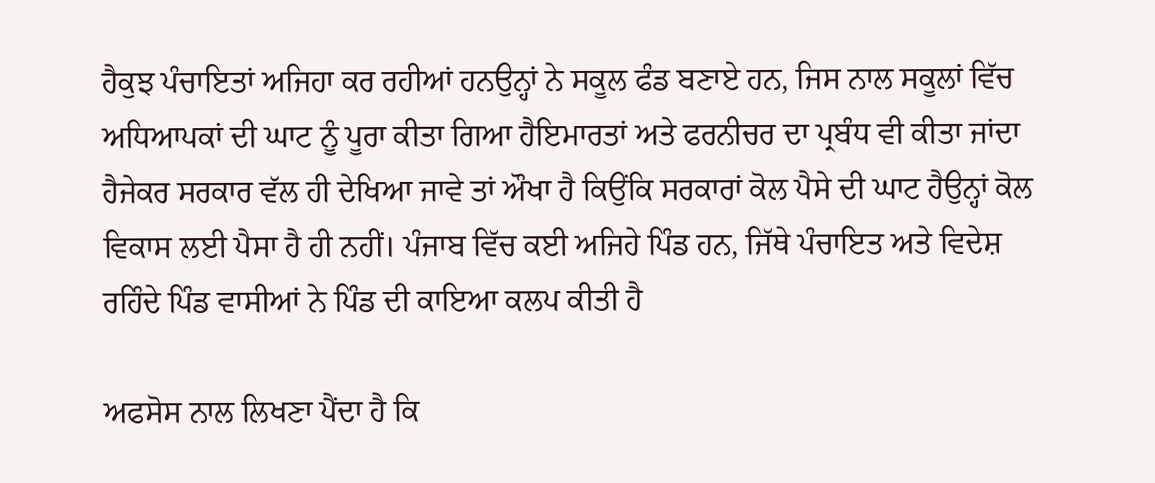ਹੈਕੁਝ ਪੰਚਾਇਤਾਂ ਅਜਿਹਾ ਕਰ ਰਹੀਆਂ ਹਨਉਨ੍ਹਾਂ ਨੇ ਸਕੂਲ ਫੰਡ ਬਣਾਏ ਹਨ, ਜਿਸ ਨਾਲ ਸਕੂਲਾਂ ਵਿੱਚ ਅਧਿਆਪਕਾਂ ਦੀ ਘਾਟ ਨੂੰ ਪੂਰਾ ਕੀਤਾ ਗਿਆ ਹੈਇਮਾਰਤਾਂ ਅਤੇ ਫਰਨੀਚਰ ਦਾ ਪ੍ਰਬੰਧ ਵੀ ਕੀਤਾ ਜਾਂਦਾ ਹੈਜੇਕਰ ਸਰਕਾਰ ਵੱਲ ਹੀ ਦੇਖਿਆ ਜਾਵੇ ਤਾਂ ਔਖਾ ਹੈ ਕਿਉਂਕਿ ਸਰਕਾਰਾਂ ਕੋਲ ਪੈਸੇ ਦੀ ਘਾਟ ਹੈਉਨ੍ਹਾਂ ਕੋਲ ਵਿਕਾਸ ਲਈ ਪੈਸਾ ਹੈ ਹੀ ਨਹੀਂ। ਪੰਜਾਬ ਵਿੱਚ ਕਈ ਅਜਿਹੇ ਪਿੰਡ ਹਨ, ਜਿੱਥੇ ਪੰਚਾਇਤ ਅਤੇ ਵਿਦੇਸ਼ ਰਹਿੰਦੇ ਪਿੰਡ ਵਾਸੀਆਂ ਨੇ ਪਿੰਡ ਦੀ ਕਾਇਆ ਕਲਪ ਕੀਤੀ ਹੈ

ਅਫਸੋਸ ਨਾਲ ਲਿਖਣਾ ਪੈਂਦਾ ਹੈ ਕਿ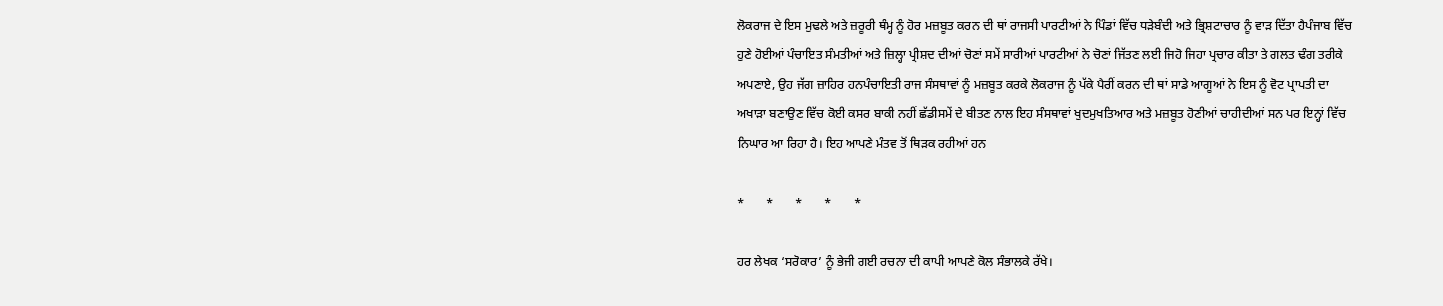ਲੋਕਰਾਜ ਦੇ ਇਸ ਮੁਢਲੇ ਅਤੇ ਜ਼ਰੂਰੀ ਥੰਮ੍ਹ ਨੂੰ ਹੋਰ ਮਜ਼ਬੂਤ ਕਰਨ ਦੀ ਥਾਂ ਰਾਜਸੀ ਪਾਰਟੀਆਂ ਨੇ ਪਿੰਡਾਂ ਵਿੱਚ ਧੜੇਬੰਦੀ ਅਤੇ ਭ੍ਰਿਸ਼ਟਾਚਾਰ ਨੂੰ ਵਾੜ ਦਿੱਤਾ ਹੈਪੰਜਾਬ ਵਿੱਚ ਹੁਣੇ ਹੋਈਆਂ ਪੰਚਾਇਤ ਸੰਮਤੀਆਂ ਅਤੇ ਜ਼ਿਲ੍ਹਾ ਪ੍ਰੀਸ਼ਦ ਦੀਆਂ ਚੋਣਾਂ ਸਮੇਂ ਸਾਰੀਆਂ ਪਾਰਟੀਆਂ ਨੇ ਚੋਣਾਂ ਜਿੱਤਣ ਲਈ ਜਿਹੋ ਜਿਹਾ ਪ੍ਰਚਾਰ ਕੀਤਾ ਤੇ ਗਲਤ ਢੰਗ ਤਰੀਕੇ ਅਪਣਾਏ, ਉਹ ਜੱਗ ਜ਼ਾਹਿਰ ਹਨਪੰਚਾਇਤੀ ਰਾਜ ਸੰਸਥਾਵਾਂ ਨੂੰ ਮਜ਼ਬੂਤ ਕਰਕੇ ਲੋਕਰਾਜ ਨੂੰ ਪੱਕੇ ਪੈਰੀਂ ਕਰਨ ਦੀ ਥਾਂ ਸਾਡੇ ਆਗੂਆਂ ਨੇ ਇਸ ਨੂੰ ਵੋਟ ਪ੍ਰਾਪਤੀ ਦਾ ਅਖਾੜਾ ਬਣਾਉਣ ਵਿੱਚ ਕੋਈ ਕਸਰ ਬਾਕੀ ਨਹੀਂ ਛੱਡੀਸਮੇਂ ਦੇ ਬੀਤਣ ਨਾਲ ਇਹ ਸੰਸਥਾਵਾਂ ਖੁਦਮੁਖਤਿਆਰ ਅਤੇ ਮਜ਼ਬੂਤ ਹੋਣੀਆਂ ਚਾਹੀਦੀਆਂ ਸਨ ਪਰ ਇਨ੍ਹਾਂ ਵਿੱਚ ਨਿਘਾਰ ਆ ਰਿਹਾ ਹੈ। ਇਹ ਆਪਣੇ ਮੰਤਵ ਤੋਂ ਥਿੜਕ ਰਹੀਆਂ ਹਨ

*       *       *       *       *

ਹਰ ਲੇਖਕ ‘ਸਰੋਕਾਰ’ ਨੂੰ ਭੇਜੀ ਗਈ ਰਚਨਾ ਦੀ ਕਾਪੀ ਆਪਣੇ ਕੋਲ ਸੰਭਾਲਕੇ ਰੱਖੇ।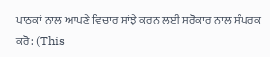ਪਾਠਕਾਂ ਨਾਲ ਆਪਣੇ ਵਿਚਾਰ ਸਾਂਝੇ ਕਰਨ ਲਈ ਸਰੋਕਾਰ ਨਾਲ ਸੰਪਰਕ ਕਰੋ: (This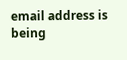email address is being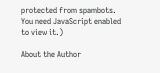protected from spambots. You need JavaScript enabled to view it.)

About the Author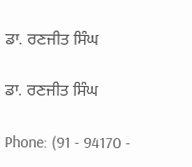ਡਾ. ਰਣਜੀਤ ਸਿੰਘ

ਡਾ. ਰਣਜੀਤ ਸਿੰਘ

Phone: (91 - 94170 -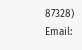87328)
Email: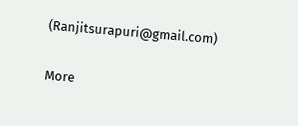(Ranjitsurapuri@gmail.com)

More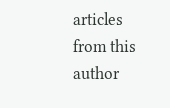articles from this author